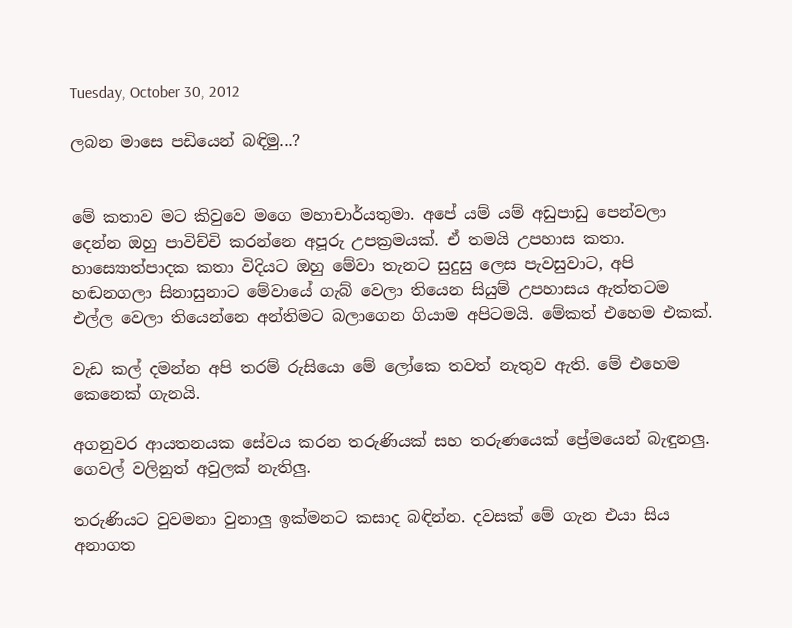Tuesday, October 30, 2012

ලබන මාසෙ පඩියෙන් බඳිමු...?


මේ කතාව මට කිවුවෙ මගෙ මහාචාර්යතුමා. අපේ යම් යම් අඩුපාඩු පෙන්වලා දෙන්න ඔහු පාවිච්චි කරන්නෙ අපූරු උපක්‍රමයක්. ඒ තමයි උපහාස කතා. හාස්‍යොත්පාදක කතා විදියට ඔහු මේවා තැනට සුදුසු ලෙස පැවසුවාට, අපි හඬනගලා සිනාසුනාට මේවායේ ගැබ් වෙලා තියෙන සියුම් උපහාසය ඇත්තටම එල්ල වෙලා තියෙන්නෙ අන්තිමට බලාගෙන ගියාම අපිටමයි. මේකත් එහෙම එකක්.

වැඩ කල් දමන්න අපි තරම් රුසියො මේ ලෝකෙ තවත් නැතුව ඇති. මේ එහෙම කෙනෙක් ගැනයි.

අගනුවර ආයතනයක සේවය කරන තරුණියක් සහ තරුණයෙක් ප්‍රේමයෙන් බැඳුනලු. ගෙවල් වලිනුත් අවුලක් නැතිලු.

තරුණියට වුවමනා වුනාලු ඉක්මනට කසාද බඳින්න. දවසක් මේ ගැන එයා සිය අනාගත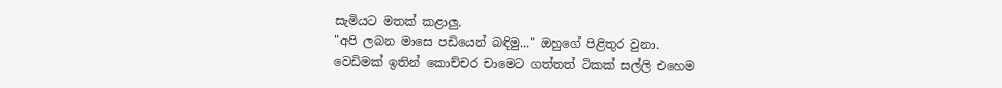සැමියට මතක් කළාලු.
"අපි ලබන මාසෙ පඩියෙන් බඳිමු..." ඔහුගේ පිළිතුර වුනා.
වෙඩිමක් ඉතින් කොච්චර චාමෙට ගත්තත් ටිකක් සල්ලි එහෙම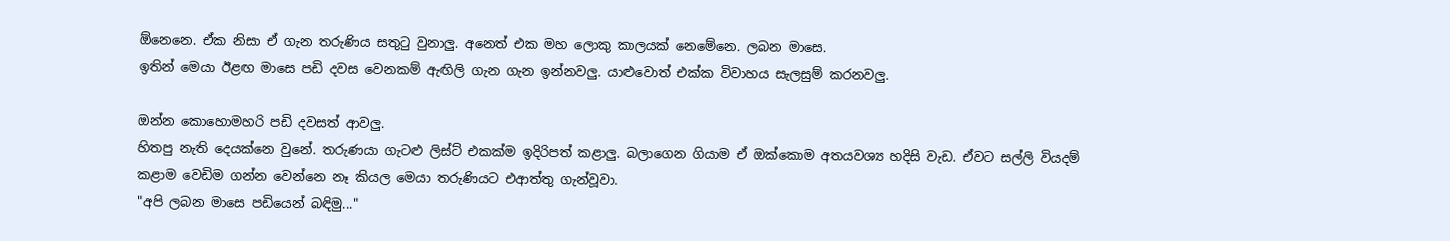ඕනෙනෙ. ඒක නිසා ඒ ගැන තරුණිය සතුටු වුනාලු. අනෙත් එක මහ ලොකු කාලයක් නෙමේනෙ. ලබන මාසෙ.
ඉතින් මෙයා ඊළඟ මාසෙ පඩි දවස වෙනකම් ඇඟිලි ගැන ගැන ඉන්නවලු. යාළුවොත් එක්ක විවාහය සැලසුම් කරනවලු.

ඔන්න කොහොමහරි පඩි දවසත් ආවලු.
හිතපු නැති දෙයක්නෙ වුනේ. තරුණයා ගැටළු ලිස්ට් එකක්ම ඉදිරිපත් කළාලු. බලාගෙන ගියාම ඒ ඔක්කොම අත‍යවශ්‍ය හදිසි වැඩ. ඒවට සල්ලි වියදම් කළාම වෙඩිම ගන්න වෙන්නෙ නෑ කියල මෙයා තරුණියට එආත්තු ගැන්වූවා.
"අපි ලබන මාසෙ පඩියෙන් බඳිමු..."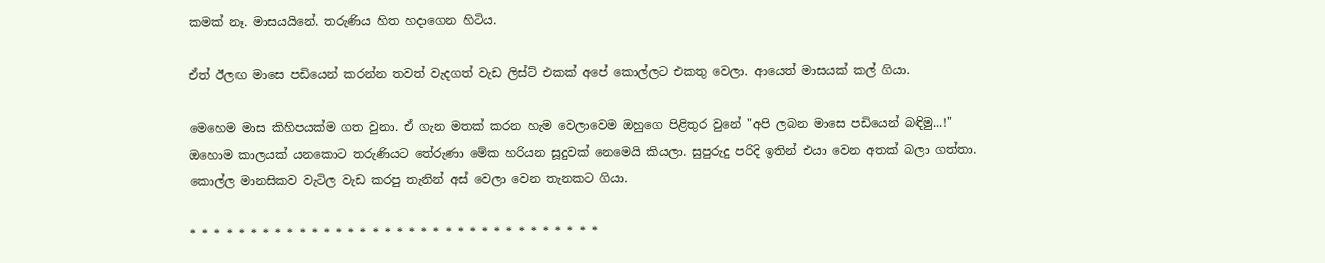කමක් නෑ. මාසයයිනේ. තරුණිය හිත හදාගෙන හිටිය.

ඒත් ඊලඟ මාසෙ පඩියෙන් කරන්න තවත් වැදගත් වැඩ ලිස්ට් එකක් අපේ කොල්ලට එකතු වෙලා. ආයෙත් මාසයක් කල් ගියා.

මෙහෙම මාස කිහිපයක්ම ගත වුනා. ඒ ගැන මතක් කරන හැම වෙලාවෙම ඔහුගෙ පිළිතුර වුනේ "අපි ලබන මාසෙ පඩියෙන් බඳිමු...!"
ඔහොම කාලයක් යනකොට තරුණියට තේරුණා මේක හරියන සූදුවක් නෙමෙයි කියලා. සුපුරුදු පරිදි ඉතින් එයා වෙන අතක් බලා ගත්තා.
කොල්ල මානසිකව වැටිල වැඩ කරපු තැනින් අස් වෙලා වෙන තැනකට ගියා.

* * * * * * * * * * * * * * * * * * * * * * * * * * * * * * * * * *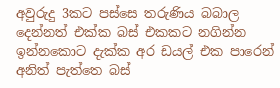අවුරුදු 3කට පස්සෙ තරුණිය බබාල දෙන්නත් එක්ක බස් එකකට නගින්න ඉන්නකොට දැක්ක අර ඩයල් එක පාරෙන් අනිත් පැත්තෙ බස්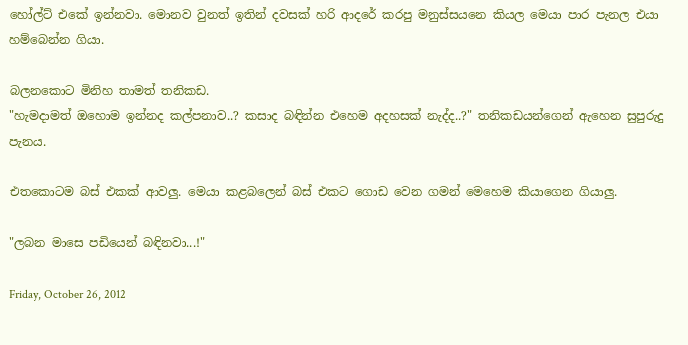හෝල්ට් එකේ ඉන්නවා. මොනව වුනත් ඉතින් දවසක් හරි ආදරේ කරපු මනුස්සයනෙ කියල මෙයා පාර පැනල එයා හම්බෙන්න ගියා.

බලනකොට මිනිහ තාමත් තනිකඩ.
"හැමදාමත් ඔහොම ඉන්නද කල්පනාව..? කසාද බඳින්න එහෙම අදහසක් නැද්ද..?" තනිකඩයන්ගෙන් ඇහෙන සුපුරුදු පැනය.

එතකොටම බස් එකක් ආවලු. මෙයා කළබලෙන් බස් එකට ගොඩ වෙන ගමන් මෙහෙම කියාගෙන ගියාලු.

"ලබන මාසෙ පඩියෙන් බඳිනවා...!"

Friday, October 26, 2012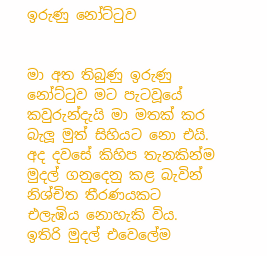ඉරුණු නෝට්ටුව


මා අත තිබුණු ඉරුණු නෝට්ටුව මට පැටවූයේ කවුරුන්දැයි මා මතක් කර බැලූ මුත් සිහියට නො එයි. අද දවසේ කිහිප තැනකින්ම මුදල් ගනුදෙනු කළ බැවින් නිශ්චිත තීරණයකට එලැඹිය නොහැකි විය. ඉතිරි මුදල් එවෙලේම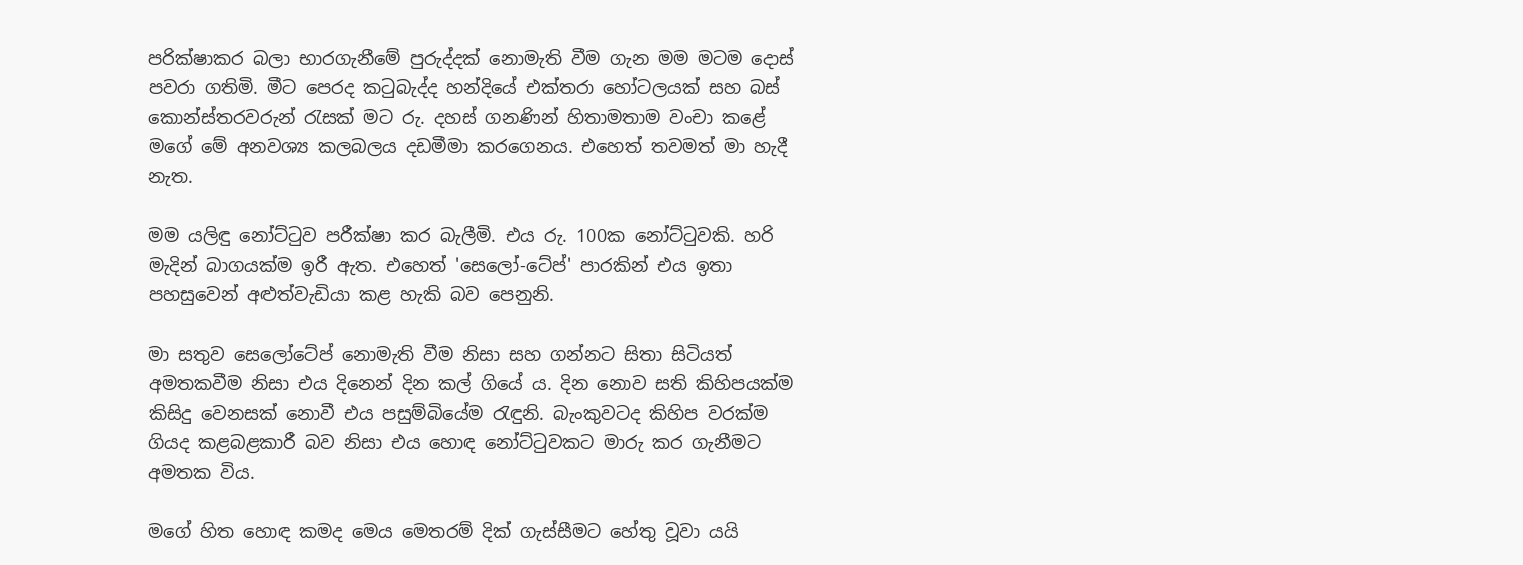පරික්ෂාකර බලා භාරගැනීමේ පුරුද්දක් නොමැති වීම ගැන මම මටම දොස් පවරා ගතිමි. මීට පෙරද කටුබැද්ද හන්දියේ එක්තරා හෝටලයක් සහ බස් කොන්ස්තරවරුන් රැසක් මට රු. දහස් ගනණින් හිතාමතාම වංචා කළේ මගේ මේ අනවශ්‍ය කලබලය දඩමීමා කරගෙනය. එහෙත් තවමත් මා හැදී නැත.

මම යලිඳු නෝට්ටුව පරීක්ෂා කර බැලීමි. එය රු. 100ක නෝට්ටුවකි. හරි මැදින් බාගයක්ම ඉරී ඇත. එහෙත් 'සෙලෝ-ටේප්' පාරකින් එය ඉතා පහසුවෙන් අළුත්වැඩියා කළ හැකි බව පෙනුනි.

මා සතුව සෙලෝටේප් නොමැති වීම නිසා සහ ගන්නට සිතා සිටියත් අමතකවීම නිසා එය දිනෙන් දින කල් ගියේ ය. දින නොව සති කිහිපයක්ම කිසිදු වෙනසක් නොවී එය පසුම්බියේම රැඳුනි. බැංකුවටද කිහිප වරක්ම ගියද කළබළකාරී බව නිසා එය හොඳ නෝට්ටුවකට මාරු කර ගැනීමට අමතක විය.

මගේ හිත හොඳ කමද මෙය මෙතරම් දික් ගැස්සීමට හේතු වූවා යයි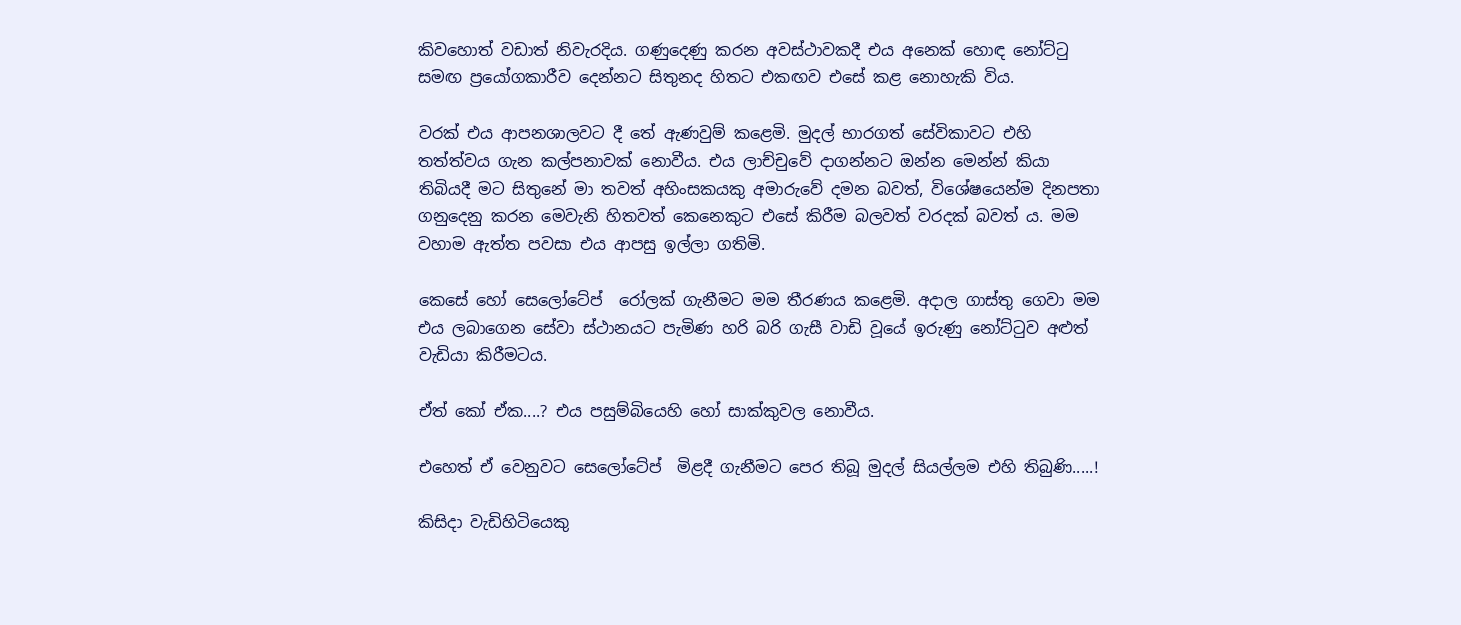කිවහොත් වඩාත් නිවැරදිය. ගණුදෙණු කරන අවස්ථාවකදී එය අනෙක් හොඳ නෝට්ටු සමඟ ප්‍රයෝගකාරීව දෙන්නට සිතුනද හිතට එකඟව එසේ කළ නොහැකි විය.

වරක් එය ආපනශාලවට දී තේ ඇණවුම් කළෙමි. මුදල් භාරගත් සේවිකාවට එහි තත්ත්වය ගැන කල්පනාවක් නොවීය. එය ලාච්චුවේ දාගන්නට ඔන්න මෙන්න් කියා තිබියදී මට සිතුනේ මා තවත් අහිංසකයකු අමාරුවේ දමන බවත්, විශේෂයෙන්ම දිනපතා ගනුදෙනු කරන මෙවැනි හිතවත් කෙනෙකුට එසේ කිරීම බලවත් වරදක් බවත් ය. මම වහාම ඇත්ත පවසා එය ආපසු ඉල්ලා ගතිමි.

කෙසේ හෝ සෙලෝටේප්  රෝලක් ගැනීමට මම තීරණය කළෙමි. අදාල ගාස්තු ගෙවා මම එය ලබාගෙන සේවා ස්ථානයට පැමිණ හරි බරි ගැසී වාඩි වූයේ ඉරුණු නෝට්ටුව අළුත් වැඩියා කිරීමටය.

ඒත් කෝ ඒක....? එය පසුම්බියෙහි හෝ සාක්කුවල නොවීය.

එහෙත් ඒ වෙනුවට සෙලෝටේප්  මිළදී ගැනීමට පෙර තිබූ මුදල් සියල්ලම එහි තිබුණි.....!

කිසිදා වැඩිහිටියෙකු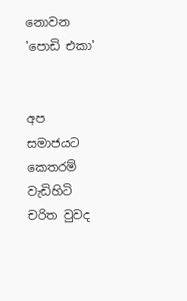නොවන 'පොඩි එකා'


අප සමාජයට කෙතරම් වැඩිහිටි චරිත වුවද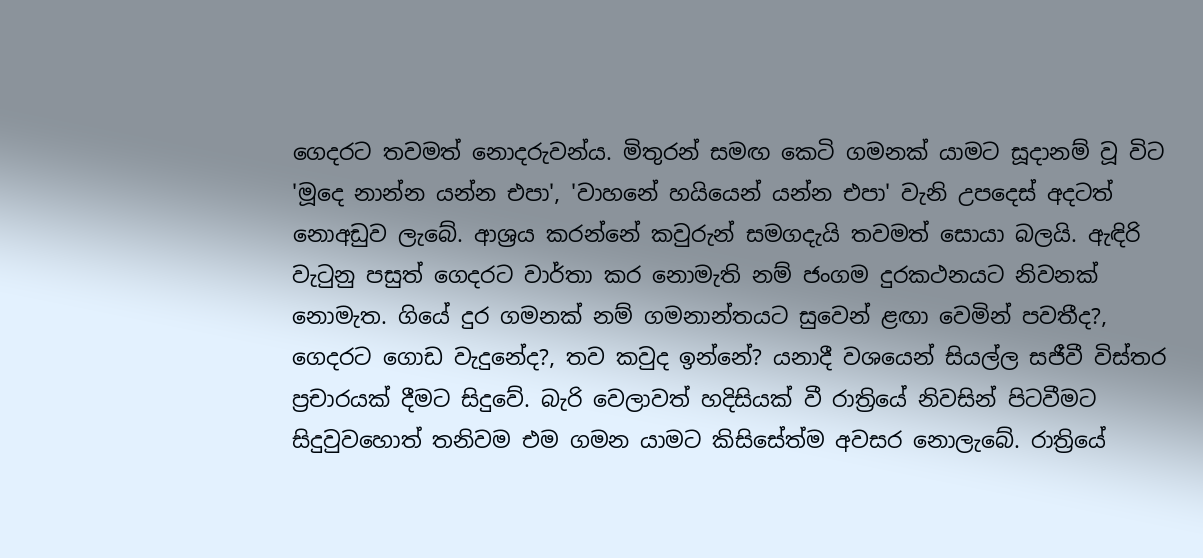ගෙදරට තවමත් නොදරුවන්ය. මිතුරන් සමඟ කෙටි ගමනක් යාමට සූදානම් වූ විට 'මූදෙ නාන්න යන්න එපා', 'වාහනේ හයියෙන් යන්න එපා' වැනි උපදෙස් අදටත් නොඅඩුව ලැබේ. ආශ්‍රය කරන්නේ කවුරුන් සමගදැයි තවමත් සොයා බලයි. ඇඳිරි වැටුනු පසුත් ගෙදරට වාර්තා කර නොමැති නම් ජංගම දුරකථනයට නිවනක් නොමැත. ගියේ දුර ගමනක් නම් ගමනාන්තයට සුවෙන් ළඟා වෙමින් පවතීද?, ගෙදරට ගොඩ වැදුනේද?, තව කවුද ඉන්නේ? යනාදී වශයෙන් සියල්ල සජීවී විස්තර ප්‍රචාරයක් දීමට සිදුවේ. බැරි වෙලාවත් හදිසියක් වී රාත්‍රියේ නිවසින් පිටවීමට සිදුවුවහොත් තනිවම එම ගමන යාමට කිසිසේත්ම අවසර නොලැබේ. රාත්‍රියේ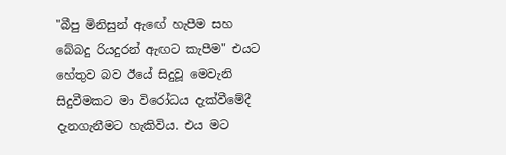"බීපු මිනිසුන් ඇඟේ හැපීම සහ බේබදු රියදුරන් ඇඟට කැපීම" එයට හේතුව බව ඊයේ සිදුවූ මෙවැනි සිදුවීමකට මා විරෝධය දැක්වීමේදී දැනගැනීමට හැකිවිය. එය මට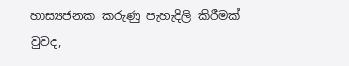හාස්‍යජනක කරුණු පැහැදිලි කිරීමක් වුවද,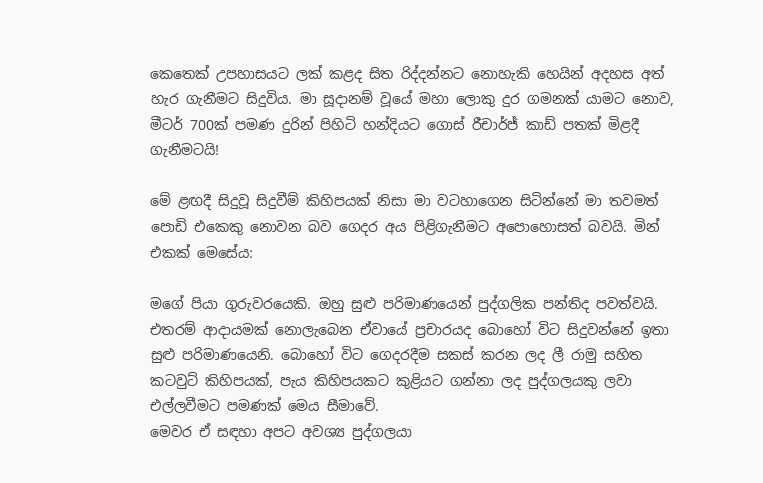කෙතෙක් උපහාසයට ලක් කළද සිත රිද්දන්නට නොහැකි හෙයින් අදහස අත් හැර ගැනීමට සිදුවිය. මා සූදානම් වූයේ මහා ලොකු දුර ගමනක් යාමට නොව, මීටර් 700ක් පමණ දුරින් පිහිටි හන්දියට ගොස් රීචාර්ජ් කාඩ් පතක් මිළදී ගැනීමටයි!

මේ ළඟදී සිදුවූ සිදුවීම් කිහිපයක් නිසා මා වටහාගෙන සිටින්නේ මා තවමත් පොඩි එකෙකු නොවන බව ගෙදර අය පිළිගැනීමට අපොහොසත් බවයි. මින් එකක් මෙසේය:

මගේ පියා ගුරුවරයෙකි. ඔහු සුළු පරිමාණයෙන් පුද්ගලික පන්තිද පවත්වයි. එතරම් ආදායමක් නොලැබෙන ඒවායේ ප්‍රචාරයද බොහෝ විට සිදුවන්නේ ඉතා සුළු පරිමාණයෙනි. බොහෝ විට ගෙදරදීම සකස් කරන ලද ලී රාමු සහිත කටවුට් කිහිපයක්, පැය කිහිපයකට කුළියට ගන්නා ලද පුද්ගලයකු ලවා එල්ලවීමට පමණක් මෙය සීමාවේ.
මෙවර ඒ සඳහා අපට අවශ්‍ය පුද්ගලයා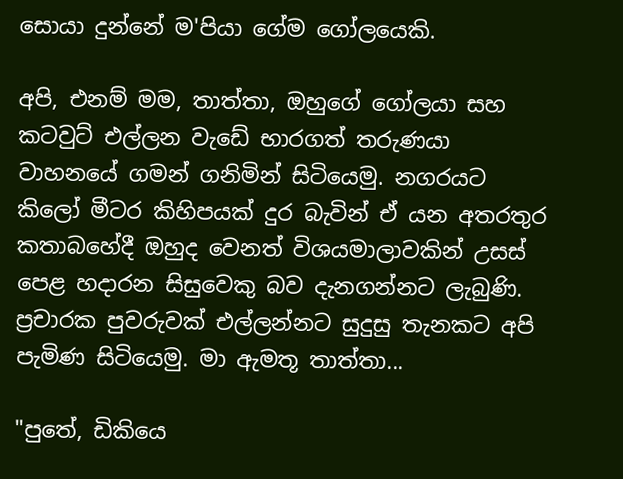සොයා දුන්නේ ම'පියා ගේම ගෝලයෙකි.

අපි, එනම් මම, තාත්තා, ඔහුගේ ගෝලයා සහ  කටවුට් එල්ලන වැඩේ භාරගත් තරුණයා වාහනයේ ගමන් ගනිමින් සිටියෙමු. නගරයට කිලෝ මීටර කිහිපයක් දුර බැවින් ඒ යන අතරතුර කතාබහේදී ඔහුද වෙනත් විශයමාලාවකින් උසස් පෙළ හදාරන සිසුවෙකු බව දැනගන්නට ලැබුණි.
ප්‍රචාරක පුවරුවක් එල්ලන්නට සුදුසු තැනකට අපි පැමිණ සිටියෙමු. මා ඇමතූ තාත්තා...

"පුතේ, ඩිකියෙ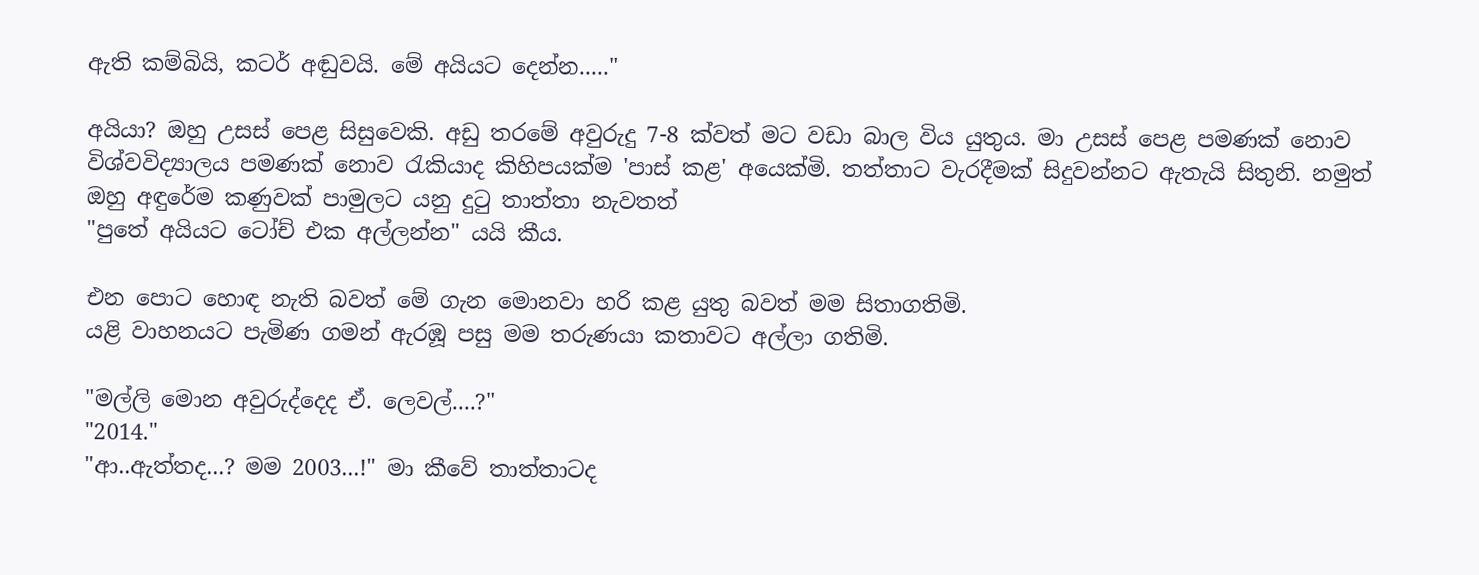ඇති කම්බියි, කටර් අඬුවයි. මේ අයියට දෙන්න....."

අයියා? ඔහු උසස් පෙළ සිසුවෙකි. අඩු තරමේ අවුරුදු 7-8 ක්වත් මට වඩා බාල විය යුතුය. මා උසස් පෙළ පමණක් නොව විශ්වවිද්‍යාලය පමණක් නොව රැකියාද කිහිපයක්ම 'පාස් කළ' අයෙක්මි. තත්තාට වැරදීමක් සිදුවන්නට ඇතැයි සිතුනි. නමුත් ඔහු අඳුරේම කණුවක් පාමුලට යනු දුටු තාත්තා නැවතත්
"පුතේ අයියට ටෝච් එක අල්ලන්න" යයි කීය.

එන පොට හොඳ නැති බවත් මේ ගැන මොනවා හරි කළ යුතු බවත් මම සිතාගතිමි.
යළි වාහනයට පැමිණ ගමන් ඇරඹූ පසු මම තරුණයා කතාවට අල්ලා ගතිමි.

"මල්ලි මොන අවුරුද්දෙද ඒ. ලෙවල්....?"
"2014."
"ආ..ඇත්තද...? මම 2003...!" මා කීවේ තාත්තාටද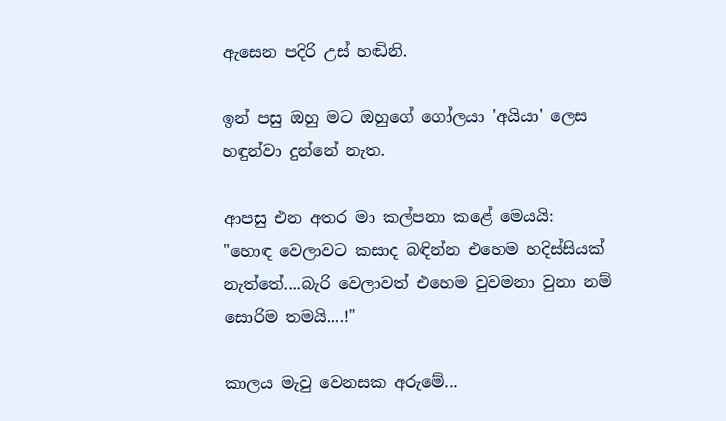ඇසෙන පදිරි උස් හඬිනි.

ඉන් පසු ඔහු මට ඔහුගේ ගෝලයා 'අයියා' ලෙස හඳුන්වා දුන්නේ නැත.

ආපසු එන අතර මා කල්පනා කළේ මෙයයි:
"හොඳ වෙලාවට කසාද බඳින්න එහෙම හදිස්සියක් නැත්තේ....බැරි වෙලාවත් එහෙම වුවමනා වුනා නම් සොරිම තමයි....!"

කාලය මැවු වෙනසක අරුමේ...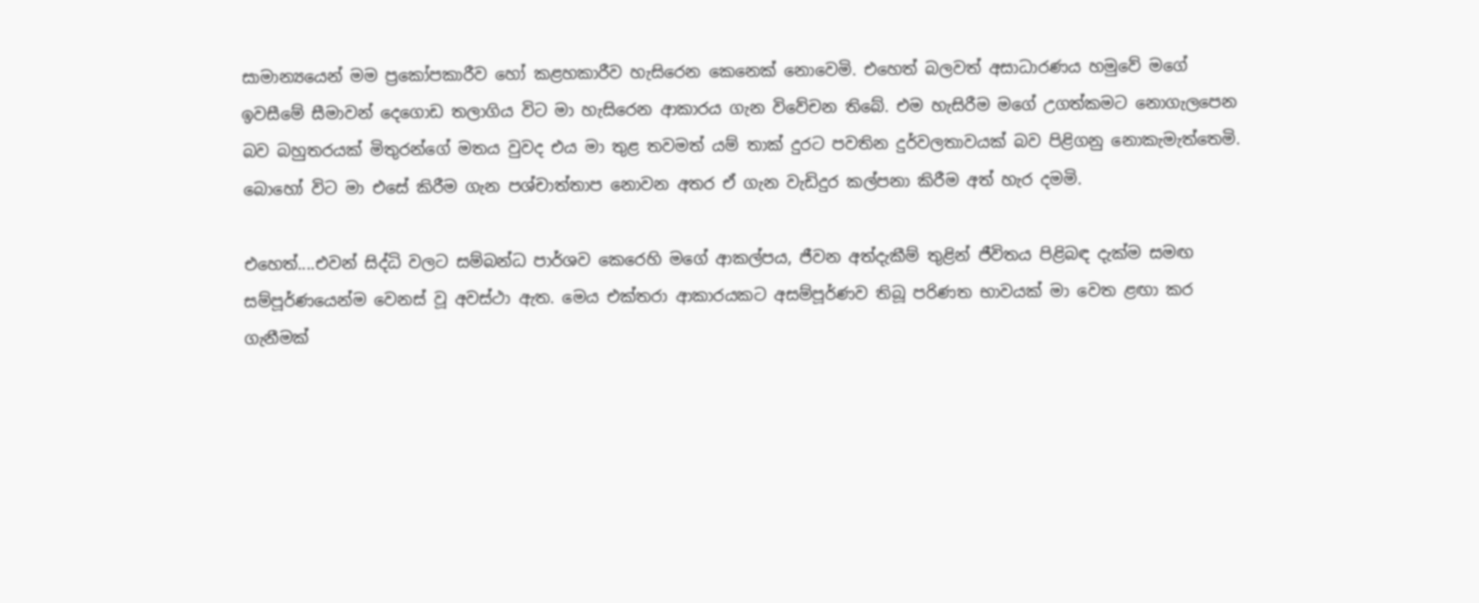සාමාන්‍යයෙන් මම ප්‍රකෝපකාරීව හෝ කළහකාරීව හැසිරෙන කෙනෙක් නොවෙමි. එහෙත් බලවත් අසාධාරණය හමුවේ මගේ ඉවසීමේ සීමාවන් දෙගොඩ තලාගිය විට මා හැසිරෙන ආකාරය ගැන විවේචන තිබේ. එම හැසිරීම මගේ උගත්කමට නොගැලපෙන බව බහුතරයක් මිතුරන්ගේ මතය වුවද එය මා තුළ තවමත් යම් තාක් දුරට පවතින දුර්වලතාවයක් බව පිළිගනු නොකැමැත්තෙමි. බොහෝ විට මා එසේ කිරීම ගැන පශ්චාත්තාප නොවන අතර ඒ ගැන වැඩිදුර කල්පනා කිරීම අත් හැර දමමි.

එහෙත්....එවන් සිද්ධි වලට සම්බන්ධ පාර්ශව කෙරෙහි මගේ ආකල්පය, ජීවන අත්දැකීම් තුළින් ජීවිතය පිළිබඳ දැක්ම සමඟ සම්පූර්ණයෙන්ම වෙනස් වූ අවස්ථා ඇත. මෙය එක්තරා ආකාරයකට අසම්පූර්ණව තිබූ පරිණත භාවයක් මා වෙත ළඟා කර ගැනීමක්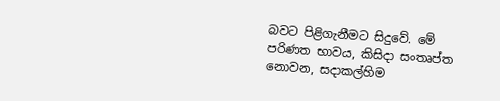බවට පිළිගැනීමට සිදුවේ. මේ පරිණත භාවය, කිසිදා සංතෘප්ත නොවන, සදාකල්හිම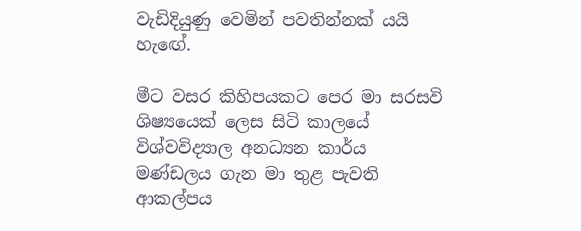වැඩිදියුණු වෙමින් පවතින්නක් යයි හැඟේ.

මීට වසර කිහිපයකට පෙර මා සරසවි ශිෂ්‍යයෙක් ලෙස සිටි කාලයේ විශ්වවිද්‍යාල අනධ්‍යන කාර්ය මණ්ඩලය ගැන මා තුළ පැවති ආකල්පය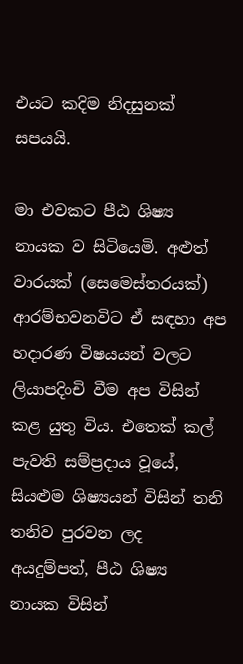එයට කදිම නිදසුනක් සපයයි.

මා එවකට පීඨ ශිෂ්‍ය නායක ව සිටියෙමි. අළුත් වාරයක් (සෙමෙස්තරයක්) ආරම්භවනවිට ඒ සඳහා අප හදාරණ විෂයයන් වලට ලියාපදිංචි වීම අප විසින් කළ යුතු විය. එතෙක් කල් පැවති සම්ප්‍රදාය වූයේ, සියළුම ශිෂ්‍යයන් විසින් තනි තනිව පුරවන ලද අයදුම්පත්, පීඨ ශිෂ්‍ය නායක විසින්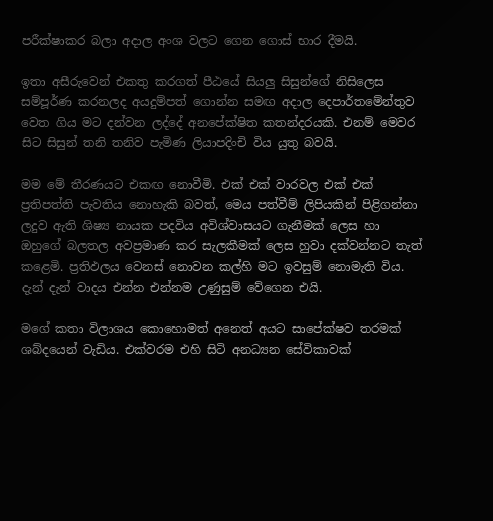පරීක්ෂාකර බලා අදාල අංශ වලට ගෙන ගොස් භාර දීමයි.

ඉතා අසීරුවෙන් එකතු කරගත් පීඨයේ සියලු සිසුන්ගේ නිසිලෙස සම්පූර්ණ කරනලද අයදුම්පත් ගොන්න සමඟ අදාල දෙපාර්තමේන්තුව වෙත ගිය මට දන්වන ලද්දේ අනපේක්ෂිත කතන්දරයකි. එනම් මෙවර සිට සිසුන් තනි තනිව පැමිණ ලියාපදිංචි විය යුතු බවයි.

මම මේ තීරණයට එකඟ නොවීමි. එක් එක් වාරවල එක් එක් ප්‍රතිපත්ති පැවතිය නොහැකි බවත්, මෙය පත්වීම් ලිපියකින් පිළිගන්නා ලදුව ඇති ශිෂ්‍ය නායක පදවිය අවිශ්වාසයට ගැනීමක් ලෙස හා ඔහුගේ බලතල අවප්‍රමාණ කර සැලකීමක් ලෙස හුවා දක්වන්නට තැත් කළෙමි. ප්‍රතිඵලය වෙනස් නොවන කල්හි මට ඉවසුම් නොමැති විය. දැන් දැන් වාදය එන්න එන්නම උණුසුම් වේගෙන එයි.

මගේ කතා විලාශය කොහොමත් අනෙත් අයට සාපේක්ෂව තරමක් ශබ්දයෙන් වැඩිය. එක්වරම එහි සිටි අනධ්‍යන සේවිකාවක්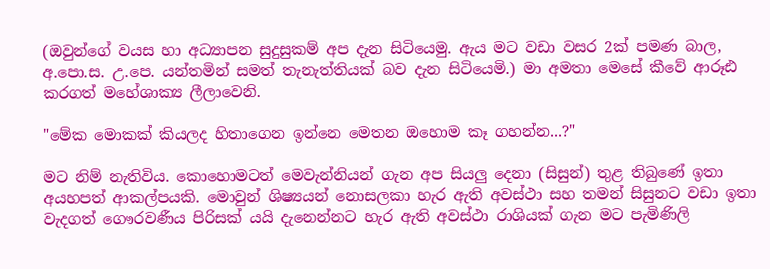(ඔවුන්ගේ වයස හා අධ්‍යාපන සුදුසුකම් අප දැන සිටියෙමු. ඇය මට වඩා වසර 2ක් පමණ බාල, අ.පො.ස. උ.පෙ. යන්තමින් සමත් තැනැත්තියක් බව දැන සිටියෙමි.) මා අමතා මෙසේ කීවේ ආරූඪ කරගත් මහේශාක්‍ය ලීලාවෙනි.

"මේක මොකක් කියලද හිතාගෙන ඉන්නෙ මෙතන ඔහොම කෑ ගහන්න...?"

මට නිම් නැතිවිය. කොහොමටත් මෙවැන්නියන් ගැන අප සියලු දෙනා (සිසුන්) තුළ තිබුණේ ඉතා අයහපත් ආකල්පයකි. මොවුන් ශිෂ්‍යයන් නොසලකා හැර ඇති අවස්ථා සහ තමන් සිසුනට වඩා ඉතා වැදගත් ගෞරවණීය පිරිසක් යයි දැනෙන්නට හැර ඇති අවස්ථා රාශියක් ගැන මට පැමිණිලි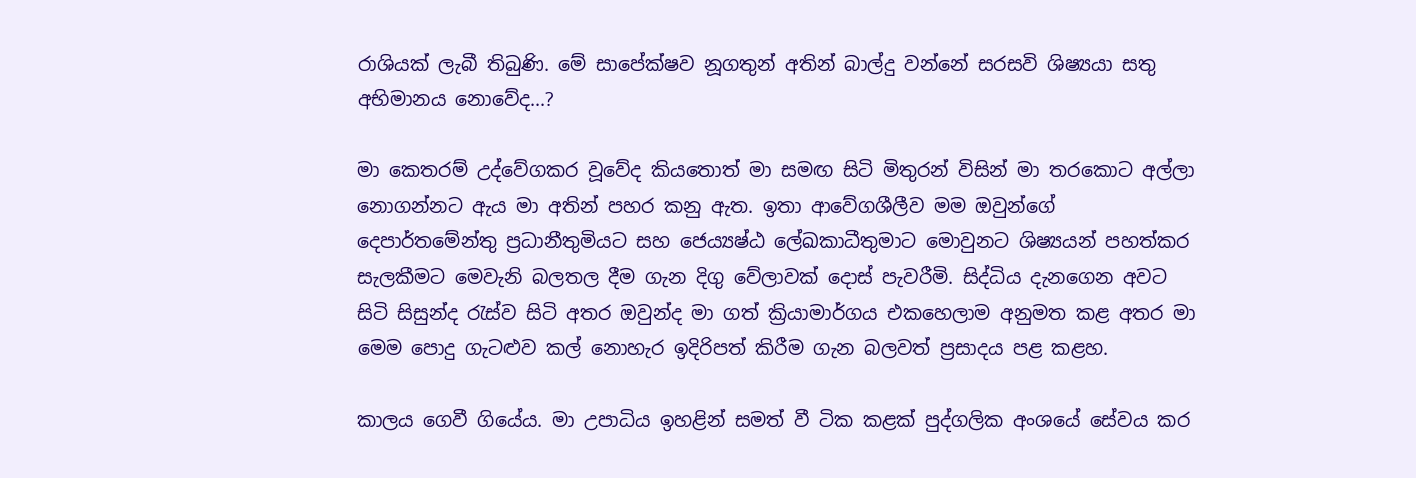රාශියක් ලැබී තිබුණි. මේ සාපේක්ෂව නූගතුන් අතින් බාල්දු වන්නේ සරසවි ශිෂ්‍යයා සතු අභිමානය නොවේද...?

මා කෙතරම් උද්වේගකර වූවේද කියතොත් මා සමඟ සිටි මිතුරන් විසින් මා තරකොට අල්ලා නොගන්නට ඇය මා අතින් පහර කනු ඇත. ඉතා ආවේගශීලීව මම ඔවුන්ගේ දෙපාර්තමේන්තු ප්‍රධානීතුමියට සහ ජෙ‍ය්‍යෂ්ඨ ලේඛකාධීතුමාට මොවුනට ශිෂ්‍යයන් පහත්කර සැලකීමට මෙවැනි බලතල දීම ගැන දිගු වේලාවක් දොස් පැවරීමි. සිද්ධිය දැනගෙන අවට සිටි සිසුන්ද රැස්ව සිටි අතර ඔවුන්ද මා ගත් ක්‍රියාමාර්ගය එකහෙලාම අනුමත කළ අතර මා මෙම පොදු ගැටළුව කල් නොහැර ඉදිරිපත් කිරීම ගැන බලවත් ප්‍රසාදය පළ කළහ.

කාලය ගෙවී ගියේය. මා උපාධිය ඉහළින් සමත් වී ටික කළක් පුද්ගලික අංශයේ සේවය කර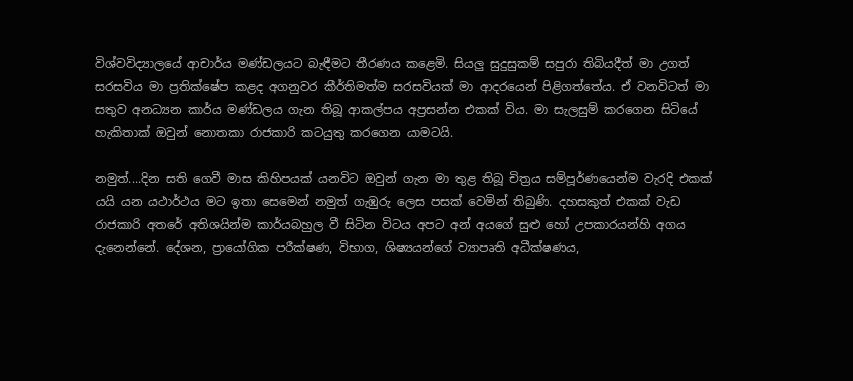විශ්වවිද්‍යාලයේ ආචාර්ය මණ්ඩලයට බැඳීමට තීරණය කළෙමි. සියලු සුදුසුකම් සපුරා තිබියදීත් මා උගත් සරසවිය මා ප්‍රතික්ෂේප කළද අගනුවර කීර්තිමත්ම සරසවියක් මා ආදරයෙන් පිළිගත්තේය. ඒ වනවිටත් මා සතුව අනධ්‍යන කාර්ය මණ්ඩලය ගැන තිබූ ආකල්පය අප්‍රසන්න එකක් විය. මා සැලසුම් කරගෙන සිටියේ හැකිතාක් ඔවුන් නොතකා රාජකාරි කටයුතු කරගෙන යාමටයි.

නමුත්....දින සති ගෙවී මාස කිහිපයක් යනවිට ඔවුන් ගැන මා තුළ තිබූ චිත්‍රය සම්පූර්ණයෙන්ම වැරදි එකක් යයි යන යථාර්ථය මට ඉතා සෙමෙන් නමුත් ගැඹුරු ලෙස පසක් වෙමින් තිබුණි. දහසකුත් එකක් වැඩ රාජකාරි අතරේ අතිශයින්ම කාර්යබහුල වී සිටින විටය අපට අන් අයගේ සුළු හෝ උපකාරයන්හි අගය දැනෙන්නේ. දේශන, ප්‍රායෝගික පරීක්ෂණ, විභාග, ශිෂ්‍යයන්ගේ ව්‍යාපෘති අධීක්ෂණය,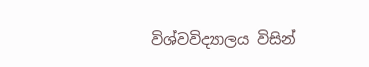විශ්වවිද්‍යාලය විසින්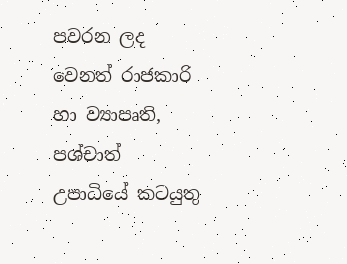පවරන ලද වෙනත් රාජකාරි හා ව්‍යාපෘති, පශ්චාත් උපාධියේ කටයුතු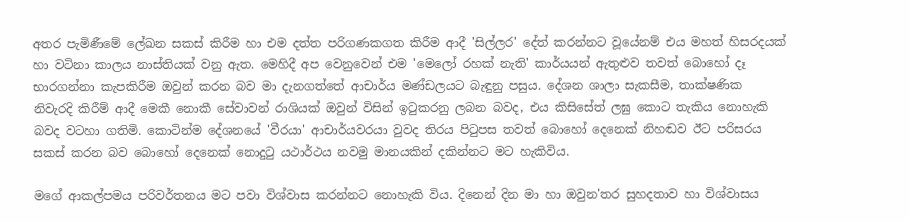අතර පැමිණීමේ ලේඛන සකස් කිරීම හා එම දත්ත පරිගණකගත කිරීම ආදී 'සිල්ලර' දේත් කරන්නට වූයේනම් එය මහත් හිසරදයක් හා වටිනා කාලය නාස්තියක් වනු ඇත. මෙහිදී අප වෙනුවෙන් එම 'මෙලෝ රහක් නැති' කාර්යයන් ඇතුළුව තවත් බොහෝ දෑ භාරගන්නා කැපකිරීම ඔවුන් කරන බව මා දැනගත්තේ ආචාර්ය මණ්ඩලයට බැඳුනු පසුය. දේශන ශාලා සැකසීම, තාක්ෂණික නිවැරදි කිරීම් ආදී මෙකී නොකී සේවාවන් රාශියක් ඔවුන් විසින් ඉටුකරනු ලබන බවද, එය කිසිසේත් ලඝු කොට තැකිය නොහැකි බවද වටහා ගතිමි. කොටින්ම දේශනයේ 'වීරයා' ආචාර්යවරයා වුවද තිරය පිටුපස තවත් බොහෝ දෙනෙක් නිහඬව ඊට පරිසරය සකස් කරන බව බොහෝ දෙනෙක් නොදුටු යථාර්ථය නවමු මානයකින් දකින්නට මට හැකිවිය.

මගේ ආකල්පමය පරිවර්තනය මට පවා විශ්වාස කරන්නට නොහැකි විය. දිනෙන් දින මා හා ඔවුන'තර සුහදතාව හා විශ්වාසය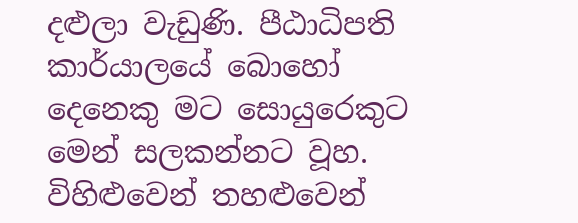දළුලා වැඩුණි. පීඨාධිපති කාර්යාලයේ බොහෝ දෙනෙකු මට සොයුරෙකුට මෙන් සලකන්නට වූහ. විහිළුවෙන් තහළුවෙන්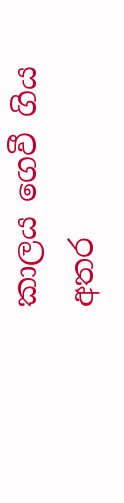කාලය ගෙවී ගිය අතර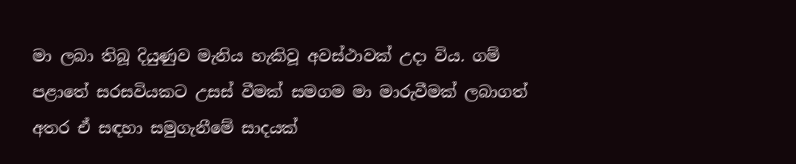මා ලබා තිබූ දියුණුව මැනිය හැකිවූ අවස්ථාවක් උදා විය. ගම් පළාතේ සරසවියකට උසස් වීමක් සමගම මා මාරුවීමක් ලබාගත් අතර ඒ සඳහා සමුගැනීමේ සාදයක්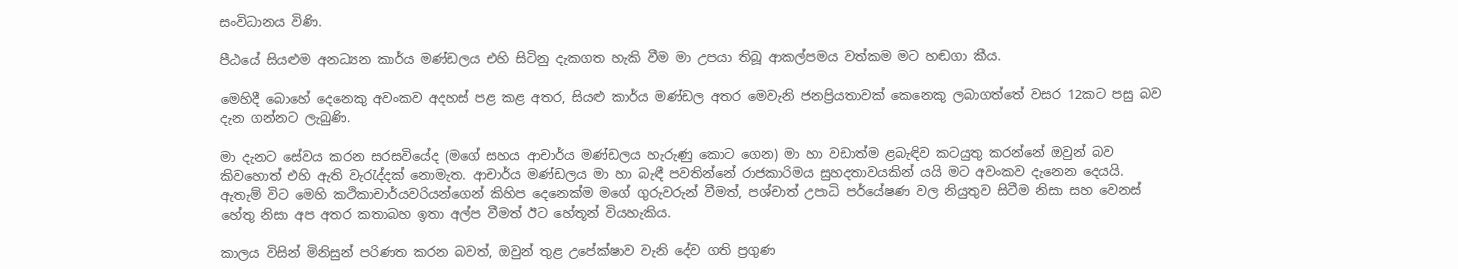සංවිධානය විණි.

පීඨයේ සියළුම අනධ්‍යන කාර්ය මණ්ඩලය එහි සිටිනු දැකගත හැකි වීම මා උපයා තිබූ ආකල්පමය වත්කම මට හඬගා කීය.

මෙහිදී බොහේ දෙනෙකු අවංකව අදහස් පළ කළ අතර, සියළු කාර්ය මණ්ඩල අතර මෙවැනි ජනප්‍රියතාවක් කෙනෙකු ලබාගත්තේ වසර 12කට පසු බව දැන ගන්නට ලැබුණි.

මා දැනට සේවය කරන සරසවියේද (මගේ සහය ආචාර්ය මණ්ඩලය හැරුණු කොට ගෙන) මා හා වඩාත්ම ළබැඳිව කටයුතු කරන්නේ ඔවුන් බව කිවහොත් එහි ඇති වැරැද්දක් නොමැත. ආචාර්ය මණ්ඩලය මා හා බැඳී පවතින්නේ රාජකාරිමය සුහදතාවයකින් යයි මට අවංකව දැනෙන දෙයයි. ඇතැම් විට මෙහි කථිකාචාර්යවරියන්ගෙන් කිහිප දෙනෙක්ම මගේ ගුරුවරුන් වීමත්, පශ්චාත් උපාධි පර්යේෂණ වල නියුතුව සිටීම නිසා සහ වෙනස් හේතු නිසා අප අතර කතාබහ ඉතා අල්ප වීමත් ඊට හේතූන් වියහැකිය.

කාලය විසින් මිනිසුන් පරිණත කරන බවත්, ඔවුන් තුළ උපේක්ෂාව වැනි දේව ගති ප්‍රගුණ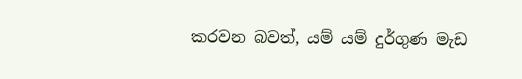කරවන බවත්, යම් යම් දුර්ගුණ මැඩ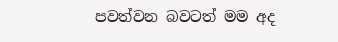පවත්වන බවටත් මම අද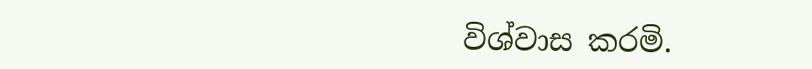විශ්වාස කරමි.